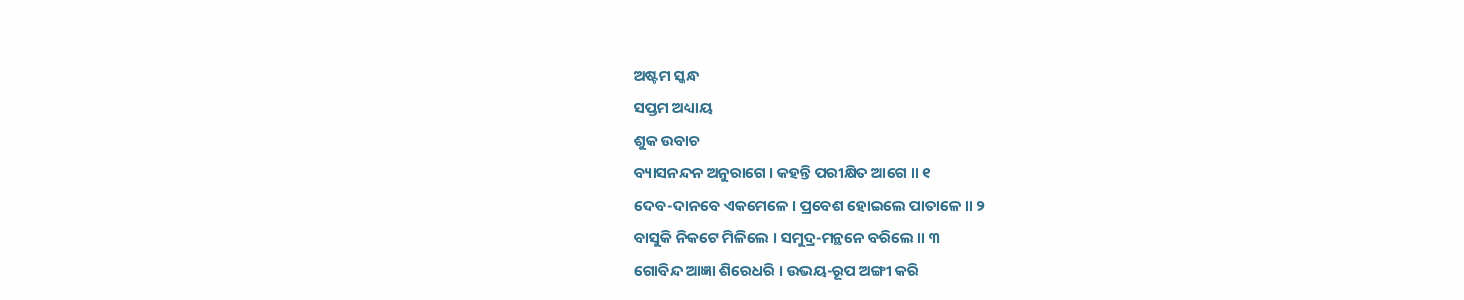ଅଷ୍ଟମ ସ୍କନ୍ଧ
ସପ୍ତମ ଅଧ୍ୟାୟ
ଶୁକ ଉବାଚ
ବ୍ୟାସନନ୍ଦନ ଅନୁରାଗେ । କହନ୍ତି ପରୀକ୍ଷିତ ଆଗେ ॥ ୧
ଦେବ-ଦାନବେ ଏକମେଳେ । ପ୍ରବେଶ ହୋଇଲେ ପାତାଳେ ॥ ୨
ବାସୁକି ନିକଟେ ମିଳିଲେ । ସମୁଦ୍ର-ମନ୍ଥନେ ବରିଲେ ॥ ୩
ଗୋବିନ୍ଦ ଆଜ୍ଞା ଶିରେଧରି । ଉଭୟ-ରୂପ ଅଙ୍ଗୀ କରି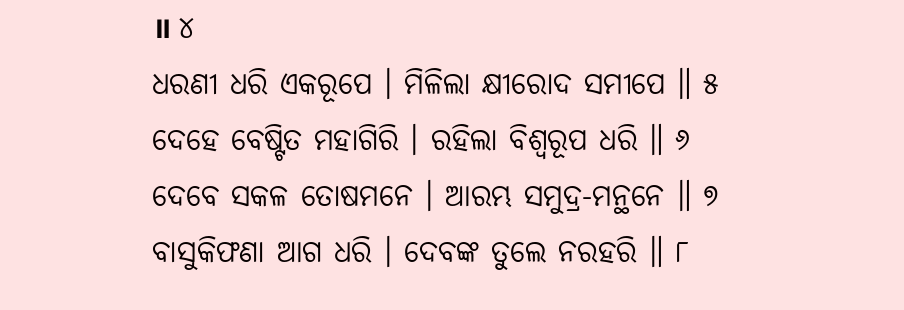॥ ୪
ଧରଣୀ ଧରି ଏକରୂପେ । ମିଳିଲା କ୍ଷୀରୋଦ ସମୀପେ ॥ ୫
ଦେହେ ବେଷ୍ଟିତ ମହାଗିରି । ରହିଲା ବିଶ୍ୱରୂପ ଧରି ॥ ୬
ଦେବେ ସକଳ ତୋଷମନେ । ଆରମ୍ଭ ସମୁଦ୍ର-ମନ୍ଥନେ ॥ ୭
ବାସୁକିଫଣା ଆଗ ଧରି । ଦେବଙ୍କ ତୁଲେ ନରହରି ॥ ୮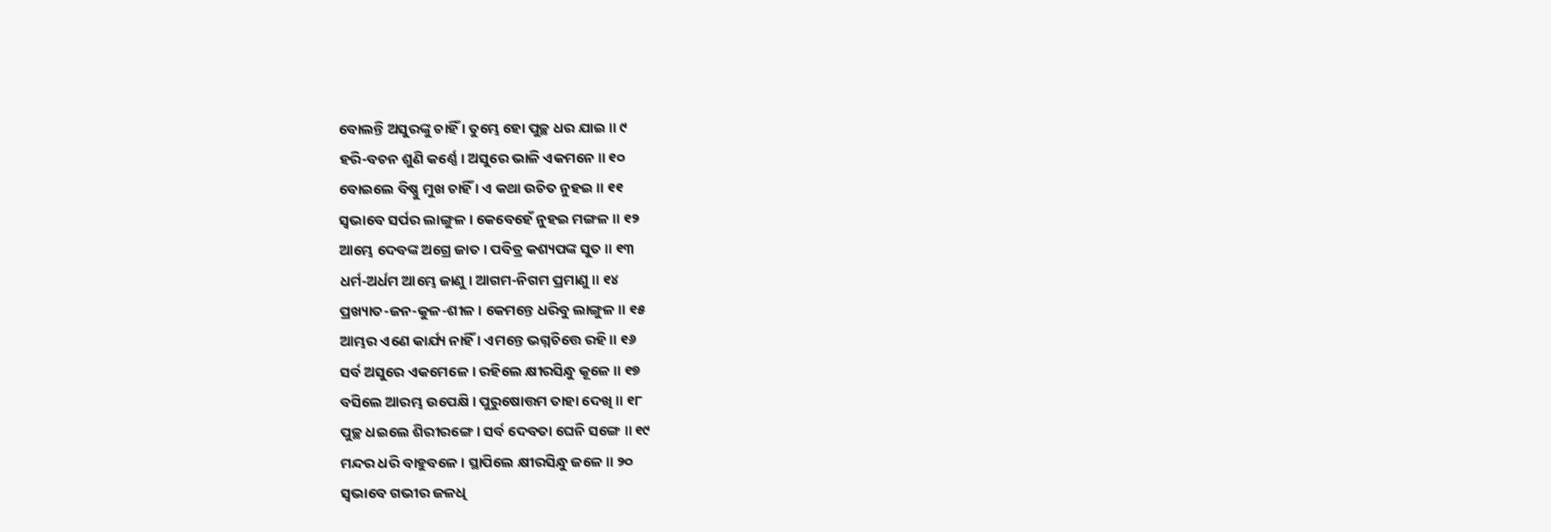ବୋଲନ୍ତି ଅସୁରଙ୍କୁ ଚାହିଁ । ତୁମ୍ଭେ ହୋ ପୁଚ୍ଛ ଧର ଯାଇ ॥ ୯
ହରି-ବଚନ ଶୁଣି କର୍ଣ୍ଣେ । ଅସୁରେ ଭାଳି ଏକମନେ ॥ ୧୦
ବୋଇଲେ ବିଷ୍ଣୁ ମୁଖ ଚାହିଁ । ଏ କଥା ଉଚିତ ନୁହଇ ॥ ୧୧
ସ୍ୱଭାବେ ସର୍ପର ଲାଙ୍ଗୁଳ । କେବେହେଁ ନୁହଇ ମଙ୍ଗଳ ॥ ୧୨
ଆମ୍ଭେ ଦେବଙ୍କ ଅଗ୍ରେ ଜାତ । ପବିତ୍ର କଶ୍ୟପଙ୍କ ସୁତ ॥ ୧୩
ଧର୍ମ-ଅର୍ଧମ ଆମ୍ଭେ ଜାଣୁ । ଆଗମ-ନିଗମ ପ୍ରମାଣୁ ॥ ୧୪
ପ୍ରଖ୍ୟାତ-ଜନ-କୁଳ-ଶୀଳ । କେମନ୍ତେ ଧରିବୁ ଲାଙ୍ଗୁଳ ॥ ୧୫
ଆମ୍ଭର ଏଣେ କାର୍ଯ୍ୟ ନାହିଁ । ଏମନ୍ତେ ଭଗ୍ନଚିତ୍ତେ ରହି ॥ ୧୬
ସର୍ବ ଅସୁରେ ଏକମେଳେ । ରହିଲେ କ୍ଷୀରସିନ୍ଧୁ କୂଳେ ॥ ୧୭
ବସିଲେ ଆରମ୍ଭ ଉପେକ୍ଷି । ପୁରୁଷୋତ୍ତମ ତାହା ଦେଖି ॥ ୧୮
ପୁଚ୍ଛ ଧଇଲେ ଶିରୀରଙ୍ଗେ । ସର୍ବ ଦେବତା ଘେନି ସଙ୍ଗେ ॥ ୧୯
ମନ୍ଦର ଧରି ବାହୁବଳେ । ସ୍ଥାପିଲେ କ୍ଷୀରସିନ୍ଧୁ ଜଳେ ॥ ୨୦
ସ୍ୱଭାବେ ଗଭୀର ଜଳଧି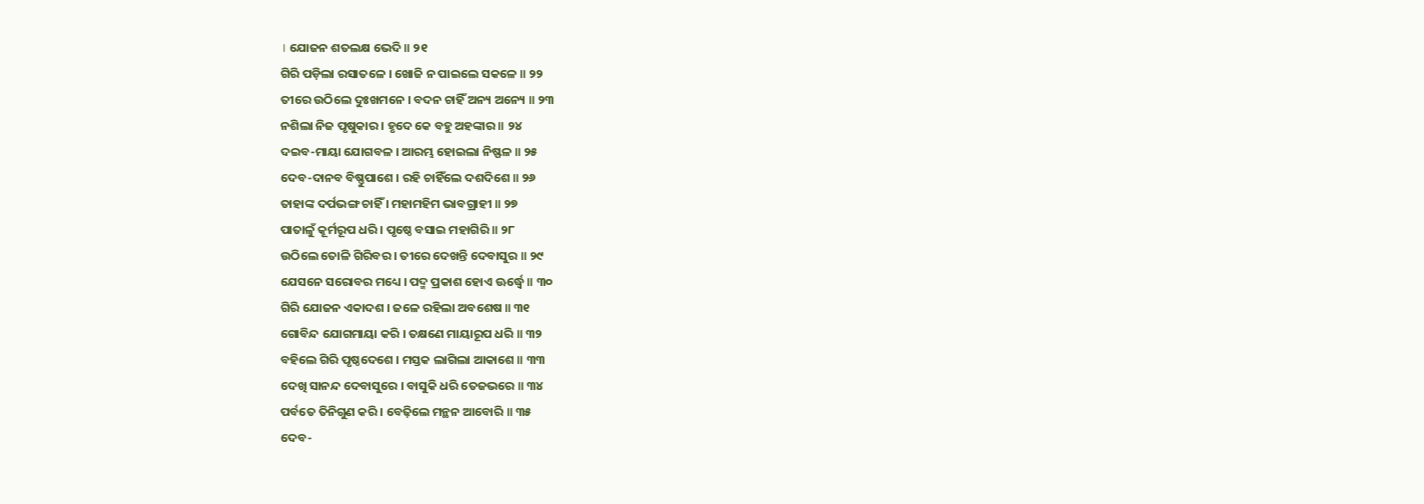। ଯୋଜନ ଶତଲକ୍ଷ ଭେଦି ॥ ୨୧
ଗିରି ପଡ଼ିଲା ରସାତଳେ । ଖୋଜି ନ ପାଇଲେ ସକଳେ ॥ ୨୨
ତୀରେ ଉଠିଲେ ଦୁଃଖମନେ । ବଦନ ଚାହିଁ ଅନ୍ୟ ଅନ୍ୟେ ॥ ୨୩
ନଶିଲା ନିଜ ପୃଷୁକାର । ହୃଦେ କେ ବହୁ ଅହଙ୍କାର ॥ ୨୪
ଦଇବ-ମାୟା ଯୋଗବଳ । ଆରମ୍ଭ ହୋଇଲା ନିଷ୍ଫଳ ॥ ୨୫
ଦେବ-ଦାନବ ବିଷ୍ଣୁପାଶେ । ରହି ଚାହିଁଲେ ଦଶଦିଶେ ॥ ୨୬
ତାହାଙ୍କ ଦର୍ପଭଙ୍ଗ ଚାହିଁ । ମହାମହିମ ଭାବଗ୍ରାହୀ ॥ ୨୭
ପାତାଳୁଁ କୂର୍ମରୂପ ଧରି । ପୃଷ୍ଠେ ବସାଇ ମହାଗିରି ॥ ୨୮
ଉଠିଲେ ତୋଳି ଗିରିବର । ତୀରେ ଦେଖନ୍ତି ଦେବାସୁର ॥ ୨୯
ଯେସନେ ସରୋବର ମଧ୍ୟେ । ପଦ୍ମ ପ୍ରକାଶ ହୋଏ ଊର୍ଦ୍ଧ୍ୱେ ॥ ୩୦
ଗିରି ଯୋଜନ ଏକାଦଶ । ଜଳେ ରହିଲା ଅବଶେଷ ॥ ୩୧
ଗୋବିନ୍ଦ ଯୋଗମାୟା କରି । ତକ୍ଷଣେ ମାୟାରୂପ ଧରି ॥ ୩୨
ବହିଲେ ଗିରି ପୃଷ୍ଠଦେଶେ । ମସ୍ତକ ଲାଗିଲା ଆକାଶେ ॥ ୩୩
ଦେଖି ସାନନ୍ଦ ଦେବାସୁରେ । ବାସୁକି ଧରି ତେଜଭରେ ॥ ୩୪
ପର୍ବତେ ତିନିଗୁଣ କରି । ବେଢ଼ିଲେ ମନ୍ଥନ ଆବୋରି ॥ ୩୫
ଦେବ-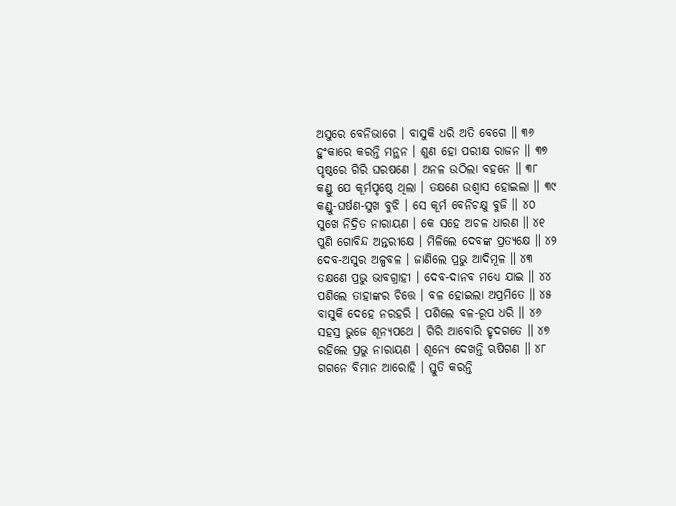ଅସୁରେ ବେନିଭାଗେ । ବାସୁକି ଧରି ଅତି ବେଗେ ॥ ୩୬
ହୁଂକାରେ କରନ୍ତି ମନ୍ଥନ । ଶୁଣ ହୋ ପରୀକ୍ଷ ରାଜନ ॥ ୩୭
ପୃଷ୍ଠରେ ଗିରି ଘରଷଣେ । ଅନଳ ଉଠିଲା ବହନେ ॥ ୩୮
କଣ୍ଡୁ ଯେ କୂର୍ମପୃଷ୍ଠେ ଥିଲା । ତକ୍ଷଣେ ଉଶ୍ୱାସ ହୋଇଲା ॥ ୩୯
କଣ୍ଡୁ-ଘର୍ଷଣ-ସୁଖ ବୁଝି । ସେ କୂର୍ମ ବେନିଚକ୍ଷୁ ବୁଜି ॥ ୪୦
ସୁଖେ ନିଦ୍ରିତ ନାରାୟଣ । କେ ସହେ ଅଚଳ ଧାରଣ ॥ ୪୧
ପୁଣି ଗୋବିନ୍ଦ ଅନ୍ତରୀକ୍ଷେ । ମିଳିଲେ ଦେବଙ୍କ ପ୍ରତ୍ୟକ୍ଷେ ॥ ୪୨
ଦେବ-ଅସୁର ଅଳ୍ପବଳ । ଜାଣିଲେ ପ୍ରଭୁ ଆଦିମୂଳ ॥ ୪୩
ତକ୍ଷଣେ ପ୍ରଭୁ ଭାବଗ୍ରାହୀ । ଦେବ-ଦାନବ ମଧ୍ୟେ ଯାଇ ॥ ୪୪
ପଶିଲେ ତାହାଙ୍କର ଚିତ୍ତେ । ବଳ ହୋଇଲା ଅପ୍ରମିତେ ॥ ୪୫
ବାସୁକି ଦେହେ ନରହରି । ପଶିଲେ ବଳ-ରୂପ ଧରି ॥ ୪୬
ସହସ୍ର ଭୁଜେ ଶୂନ୍ୟପଥେ । ଗିରି ଆବୋରି ହୃଦଗତେ ॥ ୪୭
ରହିଲେ ପ୍ରଭୁ ନାରାୟଣ । ଶୂନ୍ୟେ ଦେଖନ୍ତି ଋଷିଗଣ ॥ ୪୮
ଗଗନେ ବିମାନ ଆରୋହି । ସ୍ତୁତି କରନ୍ତି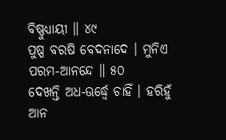ବିଷ୍ଣୁଧ୍ୟାୟୀ ॥ ୪୯
ପୁଷ୍ପ ବରଷି ବେଦନାଦେ । ମୁନିଏ ପରମ-ଆନନ୍ଦେ ॥ ୫୦
ଦେଖନ୍ତି ଅଧ-ଊର୍ଦ୍ଧ୍ୱେ ଚାହିଁ । ହରିହୁଁ ଆନ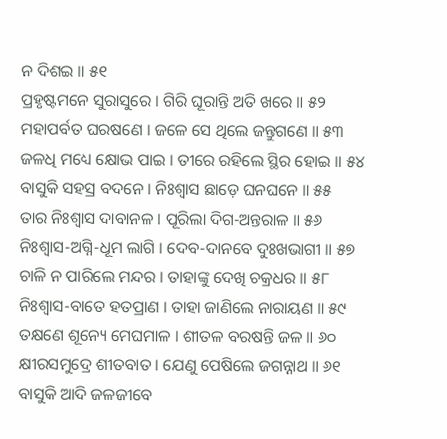ନ ଦିଶଇ ॥ ୫୧
ପ୍ରହୃଷ୍ଟମନେ ସୁରାସୁରେ । ଗିରି ଘୂରାନ୍ତି ଅତି ଖରେ ॥ ୫୨
ମହାପର୍ବତ ଘରଷଣେ । ଜଳେ ସେ ଥିଲେ ଜନ୍ତୁଗଣେ ॥ ୫୩
ଜଳଧି ମଧ୍ୟେ କ୍ଷୋଭ ପାଇ । ତୀରେ ରହିଲେ ସ୍ଥିର ହୋଇ ॥ ୫୪
ବାସୁକି ସହସ୍ର ବଦନେ । ନିଃଶ୍ୱାସ ଛାଡ଼େ ଘନଘନେ ॥ ୫୫
ତାର ନିଃଶ୍ୱାସ ଦାବାନଳ । ପୂରିଲା ଦିଗ-ଅନ୍ତରାଳ ॥ ୫୬
ନିଃଶ୍ୱାସ-ଅଗ୍ନି-ଧୂମ ଲାଗି । ଦେବ-ଦାନବେ ଦୁଃଖଭାଗୀ ॥ ୫୭
ଚାଳି ନ ପାରିଲେ ମନ୍ଦର । ତାହାଙ୍କୁ ଦେଖି ଚକ୍ରଧର ॥ ୫୮
ନିଃଶ୍ୱାସ-ବାତେ ହତପ୍ରାଣ । ତାହା ଜାଣିଲେ ନାରାୟଣ ॥ ୫୯
ତକ୍ଷଣେ ଶୂନ୍ୟେ ମେଘମାଳ । ଶୀତଳ ବରଷନ୍ତି ଜଳ ॥ ୬୦
କ୍ଷୀରସମୁଦ୍ରେ ଶୀତବାତ । ଯେଣୁ ପେଷିଲେ ଜଗନ୍ନାଥ ॥ ୬୧
ବାସୁକି ଆଦି ଜଳଜୀବେ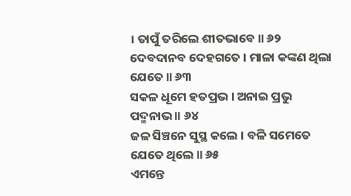। ତାପୁଁ ତରିଲେ ଶୀତଭାବେ ॥ ୬୨
ଦେବଦାନବ ଦେହଗତେ । ମାଳା କଙ୍କଣ ଥିଲା ଯେତେ ॥ ୬୩
ସକଳ ଧୂମେ ହତପ୍ରଭ । ଅନାଇ ପ୍ରଭୁ ପଦ୍ମନାଭ ॥ ୬୪
ଜଳ ସିଞ୍ଚନେ ସୁସ୍ଥ କଲେ । ବଳି ସମେତେ ଯେତେ ଥିଲେ ॥ ୬୫
ଏମନ୍ତେ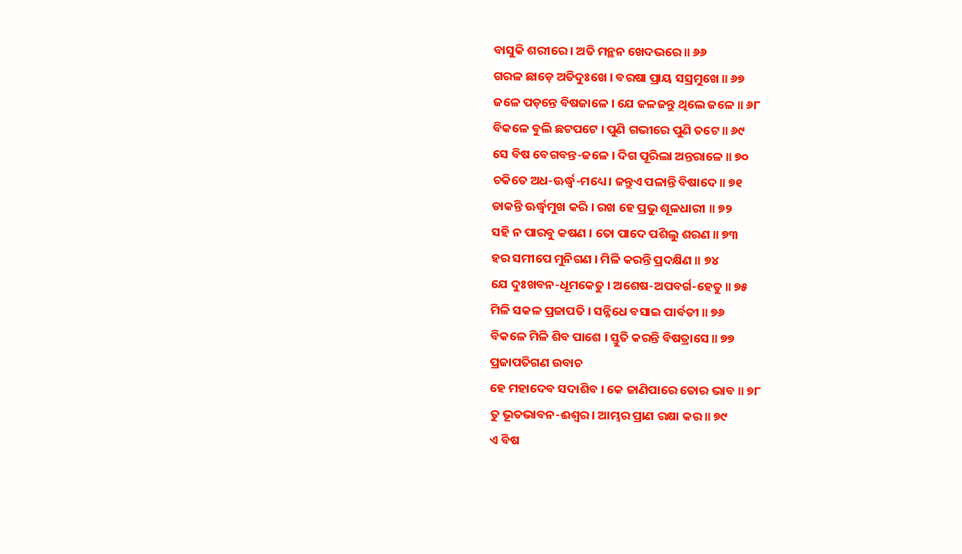ବାସୁକି ଶରୀରେ । ଅତି ମନ୍ଥନ ଖେଦଭରେ ॥ ୬୬
ଗରଳ ଛାଡ଼େ ଅତିଦୁଃଖେ । ବରଷା ପ୍ରାୟ ସସ୍ରମୁଖେ ॥ ୬୭
ଜଳେ ପଡ଼ନ୍ତେ ବିଷଜାଳେ । ଯେ ଜଳଜନ୍ତୁ ଥିଲେ ଜଳେ ॥ ୬୮
ବିକଳେ ବୁଲି ଛଟପଟେ । ପୁଣି ଗଭୀରେ ପୁଣି ତଟେ ॥ ୬୯
ସେ ବିଷ ବେଗବନ୍ତ-ଜଳେ । ଦିଗ ପୂରିଲା ଅନ୍ତରାଳେ ॥ ୭୦
ଚକିତେ ଅଧ-ଊର୍ଦ୍ଧ୍ୱ-ମଧ୍ୟେ । ଜନ୍ତୁଏ ପଳାନ୍ତି ବିଷାଦେ ॥ ୭୧
ଡାକନ୍ତି ଊର୍ଦ୍ଧ୍ୱମୁଖ କରି । ରଖ ହେ ପ୍ରଭୁ ଶୂଳଧାରୀ ॥ ୭୨
ସହି ନ ପାରବୁ କଷଣ । ତୋ ପାଦେ ପଶିଲୁ ଶରଣ ॥ ୭୩
ହର ସମୀପେ ମୁନିଗଣ । ମିଳି କରନ୍ତି ପ୍ରଦକ୍ଷିଣ ॥ ୭୪
ଯେ ଦୁଃଖବନ-ଧୂମକେତୁ । ଅଶେଷ-ଅପବର୍ଗ-ହେତୁ ॥ ୭୫
ମିଳି ସକଳ ପ୍ରଜାପତି । ସନ୍ନିଧେ ବସାଇ ପାର୍ବତୀ ॥ ୭୬
ବିକଳେ ମିଳି ଶିବ ପାଶେ । ସ୍ତୁତି କରନ୍ତି ବିଷତ୍ରାସେ ॥ ୭୭
ପ୍ରଜାପତିଗଣ ଉବାଚ
ହେ ମହାଦେବ ସଦାଶିବ । କେ ଜାଣିପାରେ ତୋର ଭାବ ॥ ୭୮
ତୁ ଭୂତଭାବନ-ଈଶ୍ୱର । ଆମ୍ଭର ପ୍ରାଣ ରକ୍ଷା କର ॥ ୭୯
ଏ ବିଷ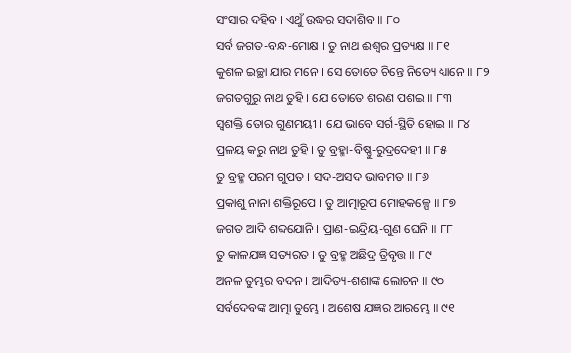ସଂସାର ଦହିବ । ଏଥୁଁ ଉଦ୍ଧର ସଦାଶିବ ॥ ୮୦
ସର୍ବ ଜଗତ-ବନ୍ଧ-ମୋକ୍ଷ । ତୁ ନାଥ ଈଶ୍ୱର ପ୍ରତ୍ୟକ୍ଷ ॥ ୮୧
କୁଶଳ ଇଚ୍ଛା ଯାର ମନେ । ସେ ତୋତେ ଚିନ୍ତେ ନିତ୍ୟେ ଧ୍ୟାନେ ॥ ୮୨
ଜଗତଗୁରୁ ନାଥ ତୁହି । ଯେ ତୋତେ ଶରଣ ପଶଇ ॥ ୮୩
ସ୍ୱଶକ୍ତି ତୋର ଗୁଣମୟୀ । ଯେ ଭାବେ ସର୍ଗ-ସ୍ଥିତି ହୋଇ ॥ ୮୪
ପ୍ରଳୟ କରୁ ନାଥ ତୁହି । ତୁ ବ୍ରହ୍ମା-ବିଷ୍ଣୁ-ରୁଦ୍ରଦେହୀ ॥ ୮୫
ତୁ ବ୍ରହ୍ମ ପରମ ଗୁପତ । ସଦ-ଅସଦ ଭାବମତ ॥ ୮୬
ପ୍ରକାଶୁ ନାନା ଶକ୍ତିରୂପେ । ତୁ ଆତ୍ମାରୂପ ମୋହକଳ୍ପେ ॥ ୮୭
ଜଗତ ଆଦି ଶବ୍ଦଯୋନି । ପ୍ରାଣ-ଇନ୍ଦ୍ରିୟ-ଗୁଣ ଘେନି ॥ ୮୮
ତୁ କାଳଯଜ୍ଞ ସତ୍ୟରତ । ତୁ ବ୍ରହ୍ମ ଅଛିଦ୍ର ତ୍ରିବୃତ୍ତ ॥ ୮୯
ଅନଳ ତୁମ୍ଭର ବଦନ । ଆଦିତ୍ୟ-ଶଶାଙ୍କ ଲୋଚନ ॥ ୯୦
ସର୍ବଦେବଙ୍କ ଆତ୍ମା ତୁମ୍ଭେ । ଅଶେଷ ଯଜ୍ଞର ଆରମ୍ଭେ ॥ ୯୧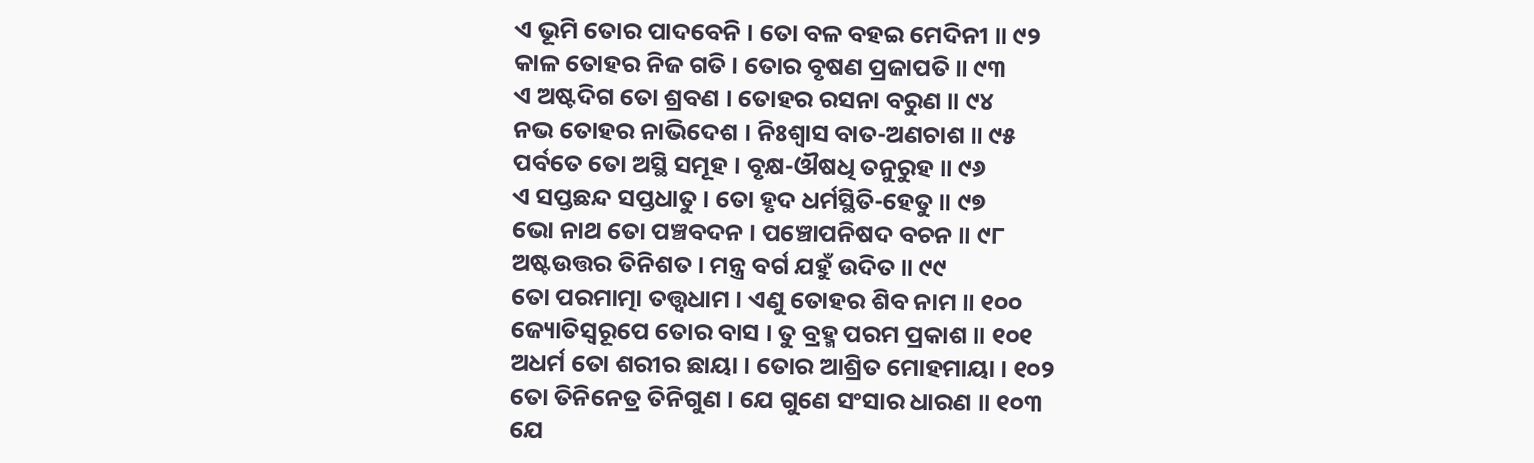ଏ ଭୂମି ତୋର ପାଦବେନି । ତୋ ବଳ ବହଇ ମେଦିନୀ ॥ ୯୨
କାଳ ତୋହର ନିଜ ଗତି । ତୋର ବୃଷଣ ପ୍ରଜାପତି ॥ ୯୩
ଏ ଅଷ୍ଟଦିଗ ତୋ ଶ୍ରବଣ । ତୋହର ରସନା ବରୁଣ ॥ ୯୪
ନଭ ତୋହର ନାଭିଦେଶ । ନିଃଶ୍ୱାସ ବାତ-ଅଣଚାଶ ॥ ୯୫
ପର୍ବତେ ତୋ ଅସ୍ଥି ସମୂହ । ବୃକ୍ଷ-ଔଷଧି ତନୁରୁହ ॥ ୯୬
ଏ ସପ୍ତଛନ୍ଦ ସପ୍ତଧାତୁ । ତୋ ହୃଦ ଧର୍ମସ୍ଥିତି-ହେତୁ ॥ ୯୭
ଭୋ ନାଥ ତୋ ପଞ୍ଚବଦନ । ପଞ୍ଚୋପନିଷଦ ବଚନ ॥ ୯୮
ଅଷ୍ଟଉତ୍ତର ତିନିଶତ । ମନ୍ତ୍ର ବର୍ଗ ଯହୁଁ ଉଦିତ ॥ ୯୯
ତୋ ପରମାତ୍ମା ତତ୍ତ୍ୱଧାମ । ଏଣୁ ତୋହର ଶିବ ନାମ ॥ ୧୦୦
ଜ୍ୟୋତିସ୍ୱରୂପେ ତୋର ବାସ । ତୁ ବ୍ରହ୍ମ ପରମ ପ୍ରକାଶ ॥ ୧୦୧
ଅଧର୍ମ ତୋ ଶରୀର ଛାୟା । ତୋର ଆଶ୍ରିତ ମୋହମାୟା । ୧୦୨
ତୋ ତିନିନେତ୍ର ତିନିଗୁଣ । ଯେ ଗୁଣେ ସଂସାର ଧାରଣ ॥ ୧୦୩
ଯେ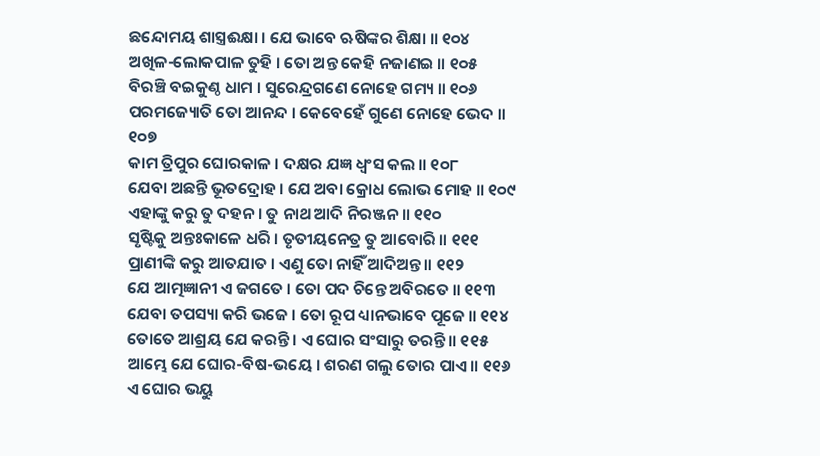ଛନ୍ଦୋମୟ ଶାସ୍ତ୍ରଈକ୍ଷା । ଯେ ଭାବେ ଋଷିଙ୍କର ଶିକ୍ଷା ॥ ୧୦୪
ଅଖିଳ-ଲୋକପାଳ ତୁହି । ତୋ ଅନ୍ତ କେହି ନଜାଣଇ ॥ ୧୦୫
ବିରଞ୍ଚି ବଇକୁଣ୍ଠ ଧାମ । ସୁରେନ୍ଦ୍ରଗଣେ ନୋହେ ଗମ୍ୟ ॥ ୧୦୬
ପରମଜ୍ୟୋତି ତୋ ଆନନ୍ଦ । କେବେହେଁ ଗୁଣେ ନୋହେ ଭେଦ ॥ ୧୦୭
କାମ ତ୍ରିପୁର ଘୋରକାଳ । ଦକ୍ଷର ଯଜ୍ଞ ଧ୍ୱଂସ କଲ ॥ ୧୦୮
ଯେବା ଅଛନ୍ତି ଭୂତଦ୍ରୋହ । ଯେ ଅବା କ୍ରୋଧ ଲୋଭ ମୋହ ॥ ୧୦୯
ଏହାଙ୍କୁ କରୁ ତୁ ଦହନ । ତୁ ନାଥ ଆଦି ନିରଞ୍ଜନ ॥ ୧୧୦
ସୃଷ୍ଟିକୁ ଅନ୍ତଃକାଳେ ଧରି । ତୃତୀୟନେତ୍ର ତୁ ଆବୋରି ॥ ୧୧୧
ପ୍ରାଣୀଙ୍କି କରୁ ଆତଯାତ । ଏଣୁ ତୋ ନାହିଁ ଆଦିଅନ୍ତ ॥ ୧୧୨
ଯେ ଆତ୍ମଜ୍ଞାନୀ ଏ ଜଗତେ । ତୋ ପଦ ଚିନ୍ତେ ଅବିରତେ ॥ ୧୧୩
ଯେବା ତପସ୍ୟା କରି ଭଜେ । ତୋ ରୂପ ଧ୍ୟାନଭାବେ ପୂଜେ ॥ ୧୧୪
ତୋତେ ଆଶ୍ରୟ ଯେ କରନ୍ତି । ଏ ଘୋର ସଂସାରୁ ତରନ୍ତି ॥ ୧୧୫
ଆମ୍ଭେ ଯେ ଘୋର-ବିଷ-ଭୟେ । ଶରଣ ଗଲୁ ତୋର ପାଏ ॥ ୧୧୬
ଏ ଘୋର ଭୟୁ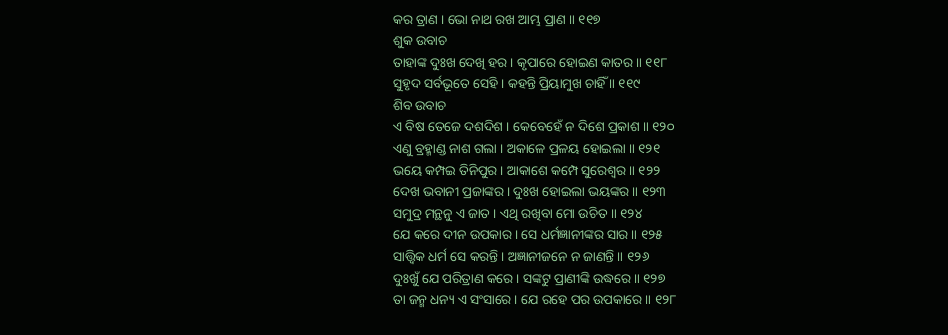କର ତ୍ରାଣ । ଭୋ ନାଥ ରଖ ଆମ୍ଭ ପ୍ରାଣ ॥ ୧୧୭
ଶୁକ ଉବାଚ
ତାହାଙ୍କ ଦୁଃଖ ଦେଖି ହର । କୃପାରେ ହୋଇଣ କାତର ॥ ୧୧୮
ସୁହୃଦ ସର୍ବଭୂତେ ସେହି । କହନ୍ତି ପ୍ରିୟାମୁଖ ଚାହିଁ ॥ ୧୧୯
ଶିବ ଉବାଚ
ଏ ବିଷ ତେଜେ ଦଶଦିଶ । କେବେହେଁ ନ ଦିଶେ ପ୍ରକାଶ ॥ ୧୨୦
ଏଣୁ ବ୍ରହ୍ମାଣ୍ଡ ନାଶ ଗଲା । ଅକାଳେ ପ୍ରଳୟ ହୋଇଲା ॥ ୧୨୧
ଭୟେ କମ୍ପଇ ତିନିପୁର । ଆକାଶେ କମ୍ପେ ସୁରେଶ୍ୱର ॥ ୧୨୨
ଦେଖ ଭବାନୀ ପ୍ରଜାଙ୍କର । ଦୁଃଖ ହୋଇଲା ଭୟଙ୍କର ॥ ୧୨୩
ସମୁଦ୍ର ମନ୍ଥନୁ ଏ ଜାତ । ଏଥି ରଖିବା ମୋ ଉଚିତ ॥ ୧୨୪
ଯେ କରେ ଦୀନ ଉପକାର । ସେ ଧର୍ମଜ୍ଞାନୀଙ୍କର ସାର ॥ ୧୨୫
ସାତ୍ତ୍ୱିକ ଧର୍ମ ସେ କରନ୍ତି । ଅଜ୍ଞାନୀଜନେ ନ ଜାଣନ୍ତି ॥ ୧୨୬
ଦୁଃଖୁଁ ଯେ ପରିତ୍ରାଣ କରେ । ସଙ୍କଟୁ ପ୍ରାଣୀଙ୍କି ଉଦ୍ଧରେ ॥ ୧୨୭
ତା ଜନ୍ମ ଧନ୍ୟ ଏ ସଂସାରେ । ଯେ ରହେ ପର ଉପକାରେ ॥ ୧୨୮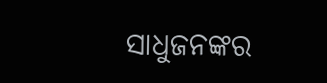ସାଧୁଜନଙ୍କର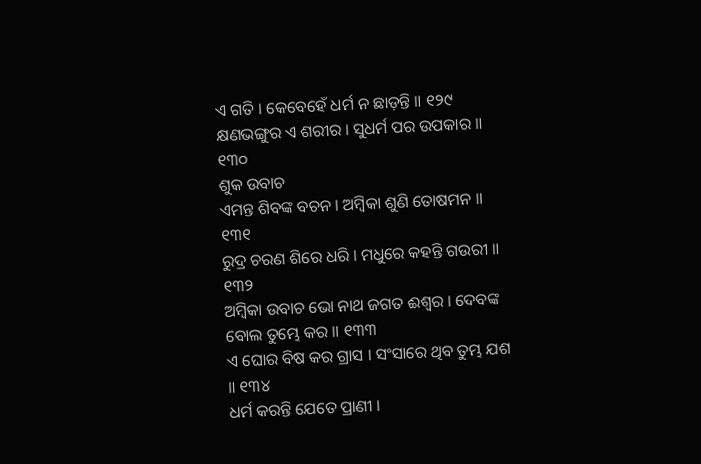ଏ ଗତି । କେବେହେଁ ଧର୍ମ ନ ଛାଡ଼ନ୍ତି ॥ ୧୨୯
କ୍ଷଣଭଙ୍ଗୁର ଏ ଶରୀର । ସୁଧର୍ମ ପର ଉପକାର ॥ ୧୩୦
ଶୁକ ଉବାଚ
ଏମନ୍ତ ଶିବଙ୍କ ବଚନ । ଅମ୍ବିକା ଶୁଣି ତୋଷମନ ॥ ୧୩୧
ରୁଦ୍ର ଚରଣ ଶିରେ ଧରି । ମଧୁରେ କହନ୍ତି ଗଉରୀ ॥ ୧୩୨
ଅମ୍ବିକା ଉବାଚ ଭୋ ନାଥ ଜଗତ ଈଶ୍ୱର । ଦେବଙ୍କ ବୋଲ ତୁମ୍ଭେ କର ॥ ୧୩୩
ଏ ଘୋର ବିଷ କର ଗ୍ରାସ । ସଂସାରେ ଥିବ ତୁମ୍ଭ ଯଶ ॥ ୧୩୪
ଧର୍ମ କରନ୍ତି ଯେତେ ପ୍ରାଣୀ ।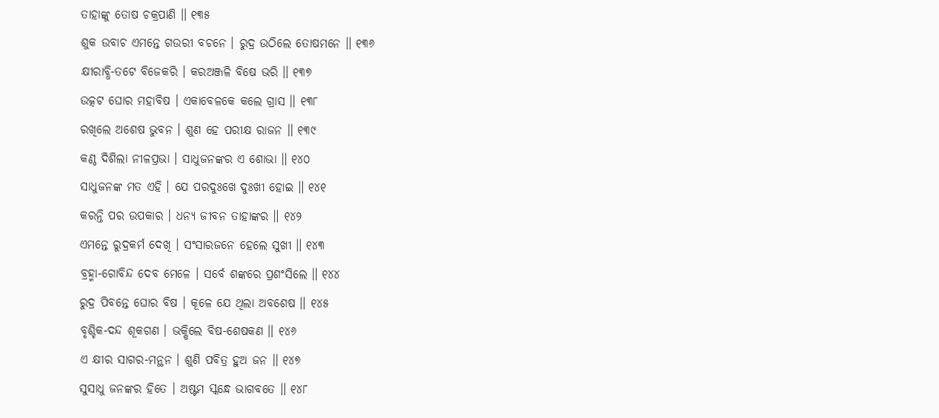ତାହାଙ୍କୁ ତୋଷ ଚକ୍ରପାଣି ॥ ୧୩୫
ଶୁକ ଉବାଚ ଏମନ୍ତେ ଗଉରୀ ବଚନେ । ରୁଦ୍ର ଉଠିଲେ ତୋଷମନେ ॥ ୧୩୬
କ୍ଷୀରାବ୍ଧି-ତଟେ ବିଜେକରି । କରଅଞ୍ଜଳି ବିଷେ ଭରି ॥ ୧୩୭
ଉତ୍କଟ ଘୋର ମହାବିଷ । ଏକାବେଳକେ କଲେ ଗ୍ରାସ ॥ ୧୩୮
ରଖିଲେ ଅଶେଷ ଭୁବନ । ଶୁଣ ହେ ପରୀକ୍ଷ ରାଜନ ॥ ୧୩୯
କଣ୍ଠ ଦିଶିଲା ନୀଳପ୍ରଭା । ସାଧୁଜନଙ୍କର ଏ ଶୋଭା ॥ ୧୪୦
ସାଧୁଜନଙ୍କ ମତ ଏହି । ଯେ ପରଦୁଃଖେ ଦୁଃଖୀ ହୋଇ ॥ ୧୪୧
କରନ୍ତି ପର ଉପକାର । ଧନ୍ୟ ଜୀବନ ତାହାଙ୍କର ॥ ୧୪୨
ଏମନ୍ତେ ରୁଦ୍ରକର୍ମ ଦେଖି । ସଂସାରଜନେ ହେଲେ ସୁଖୀ ॥ ୧୪୩
ବ୍ରହ୍ମା-ଗୋବିନ୍ଦ ଦେବ ମେଳେ । ସର୍ବେ ଶଙ୍କରେ ପ୍ରଶଂସିଲେ ॥ ୧୪୪
ରୁଦ୍ର ପିବନ୍ତେ ଘୋର ବିଷ । କୂଳେ ଯେ ଥିଲା ଅବଶେଷ ॥ ୧୪୫
ବୃଶ୍ଚିକ-ଦନ୍ଦ ଶୂକଗଣ । ଭକ୍ଷିଲେ ବିଷ-ଶେଷକଣ ॥ ୧୪୬
ଏ କ୍ଷୀର ସାଗର-ମନ୍ଥନ । ଶୁଣି ପବିତ୍ର ହୁଅ ଜନ ॥ ୧୪୭
ସୁସାଧୁ ଜନଙ୍କର ହିତେ । ଅଷ୍ଟମ ସ୍କନ୍ଧେ ଭାଗବତେ ॥ ୧୪୮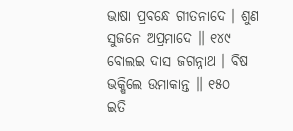ଭାଷା ପ୍ରବନ୍ଧେ ଗୀତନାଦେ । ଶୁଣ ସୁଜନେ ଅପ୍ରମାଦେ ॥ ୧୪୯
ବୋଲଇ ଦାସ ଜଗନ୍ନାଥ । ବିଷ ଭକ୍ଷିଲେ ଉମାକାନ୍ତ ॥ ୧୫୦
ଇତି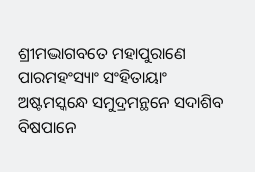ଶ୍ରୀମଦ୍ଭାଗବତେ ମହାପୁରାଣେ ପାରମହଂସ୍ୟାଂ ସଂହିତାୟାଂ
ଅଷ୍ଟମସ୍କନ୍ଧେ ସମୁଦ୍ରମନ୍ଥନେ ସଦାଶିବ ବିଷପାନେ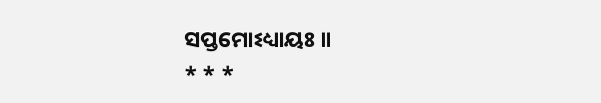ସପ୍ତମୋଽଧ୍ୟାୟଃ ॥
* * *